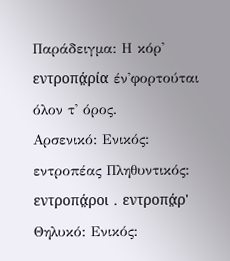Παράδειγμα: Η κόρ' εντροπά̤ρία έν'φορτούται όλον τ' όρος.
Αρσενικό: Ενικός: εντροπέας Πληθυντικός: εντροπά̤ροι . εντροπά̤ρ'
Θηλυκό: Ενικός: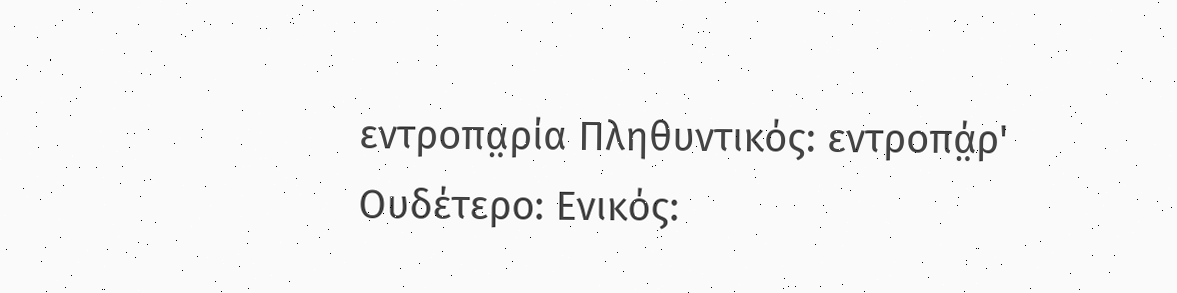εντροπα̤ρία Πληθυντικός: εντροπά̤ρ'
Ουδέτερο: Ενικός: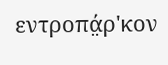εντροπά̤ρ'κον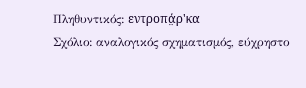Πληθυντικός: εντροπά̤ρ'κα
Σχόλιο: αναλογικός σχηματισμός, εύχρηστο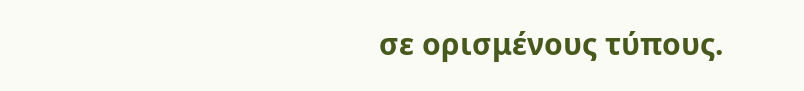σε ορισμένους τύπους.